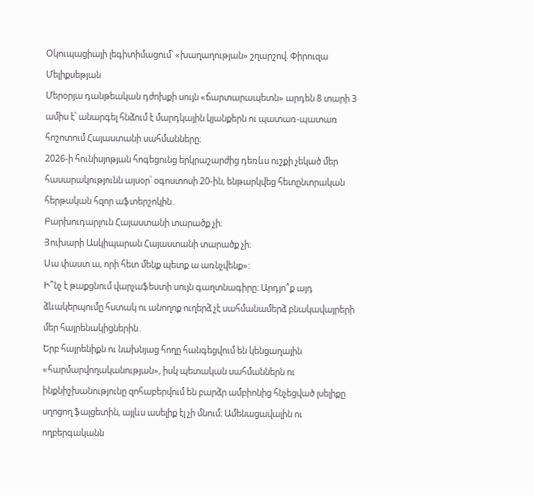Օկուպացիայի լեգիտիմացում՝ «խաղաղության» շղարշով. Փիրուզա Մելիքսեթյան
Մերօրյա դանթեական դժոխքի սույն «ճարտարապետն» արդեն 8 տարի 3 ամիս է՝ անարգել հնձում է մարդկային կյանքերն ու պատառ-պատառ հոշոտում Հայաստանի սահմանները։
2026-ի հունիսյոթյան հոգեցունց երկրաշարժից դեռևս ուշքի չեկած մեր հասարակությունն այսօր՝ օգոստոսի 20-ին, ենթարկվեց հետընտրական հերթական հզոր աֆտերշոկին․
Բարխուդարլուն Հայաստանի տարածք չի։
Յուխարի Ասկիպարան Հայաստանի տարածք չի։
Սա փաստ ա, որի հետ մենք պետք ա առնչվենք»։
Ի՞նչ է թաքցնում վարչաֆեստի սույն գաղտնագիրը։ Արդյո՞ք այդ ձևակերպումը հստակ ու անողոք ուղերձ չէ սահմանամերձ բնակավայրերի մեր հայրենակիցներին․
Երբ հայրենիքն ու նախնյաց հողը հանգեցվում են կենցաղային «հարմարվողականության», իսկ պետական սահմաններն ու ինքնիշխանությունը զոհաբերվում են բարձր ամբիոնից հնչեցված լսելիքը սղոցող ֆալցետին, այլևս ասելիք էլ չի մնում։ Ամենացավալին ու ողբերգականն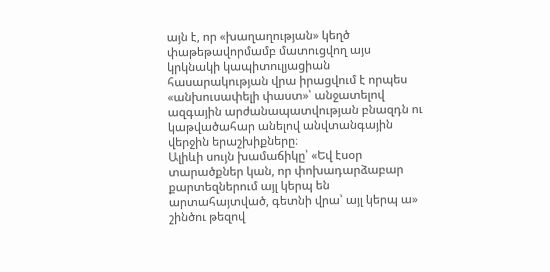այն է, որ «խաղաղության» կեղծ փաթեթավորմամբ մատուցվող այս կրկնակի կապիտուլյացիան հասարակության վրա իրացվում է որպես «անխուսափելի փաստ»՝ անջատելով ազգային արժանապատվության բնազդն ու կաթվածահար անելով անվտանգային վերջին երաշխիքները։
Ալիևի սույն խամաճիկը՝ «Եվ էսօր տարածքներ կան, որ փոխադարձաբար քարտեզներում այլ կերպ են արտահայտված, գետնի վրա՝ այլ կերպ ա» շինծու թեզով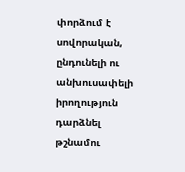փորձում է սովորական, ընդունելի ու անխուսափելի իրողություն դարձնել թշնամու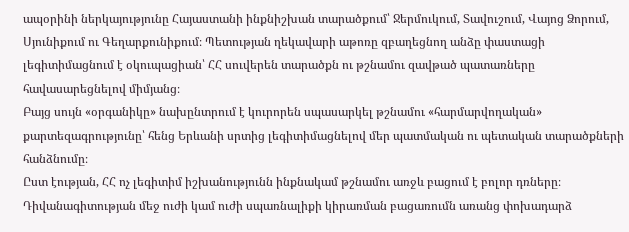ապօրինի ներկայությունը Հայաստանի ինքնիշխան տարածքում՝ Ջերմուկում, Տավուշում, Վայոց Ձորում, Սյունիքում ու Գեղարքունիքում։ Պետության ղեկավարի աթոռը զբաղեցնող անձը փաստացի լեգիտիմացնում է օկուպացիան՝ ՀՀ սուվերեն տարածքն ու թշնամու զավթած պատառները հավասարեցնելով միմյանց։
Բայց սույն «օրգանիկը» նախընտրում է կուրորեն սպասարկել թշնամու «հարմարվողական» քարտեզագրությունը՝ հենց Երևանի սրտից լեգիտիմացնելով մեր պատմական ու պետական տարածքների հանձնումը։
Ըստ էության, ՀՀ ոչ լեգիտիմ իշխանությունն ինքնակամ թշնամու առջև բացում է բոլոր դռները։ Դիվանագիտության մեջ ուժի կամ ուժի սպառնալիքի կիրառման բացառումն առանց փոխադարձ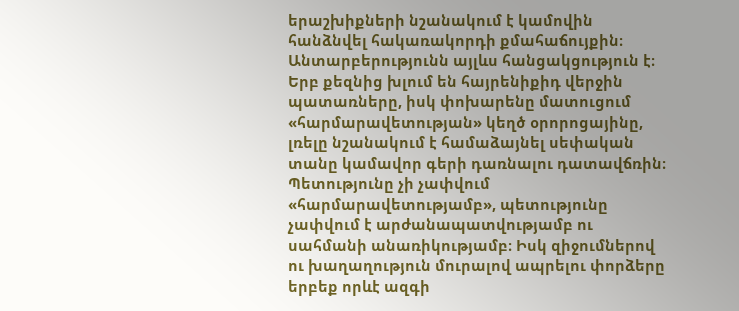երաշխիքների նշանակում է կամովին հանձնվել հակառակորդի քմահաճույքին։
Անտարբերությունն այլևս հանցակցություն է։
Երբ քեզնից խլում են հայրենիքիդ վերջին պատառները, իսկ փոխարենը մատուցում «հարմարավետության» կեղծ օրորոցայինը, լռելը նշանակում է համաձայնել սեփական տանը կամավոր գերի դառնալու դատավճռին։ Պետությունը չի չափվում «հարմարավետությամբ», պետությունը չափվում է արժանապատվությամբ ու սահմանի անառիկությամբ։ Իսկ զիջումներով ու խաղաղություն մուրալով ապրելու փորձերը երբեք որևէ ազգի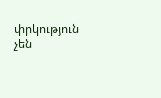փրկություն չեն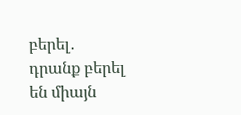բերել․ դրանք բերել են միայն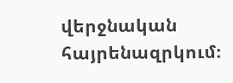վերջնական հայրենազրկում։